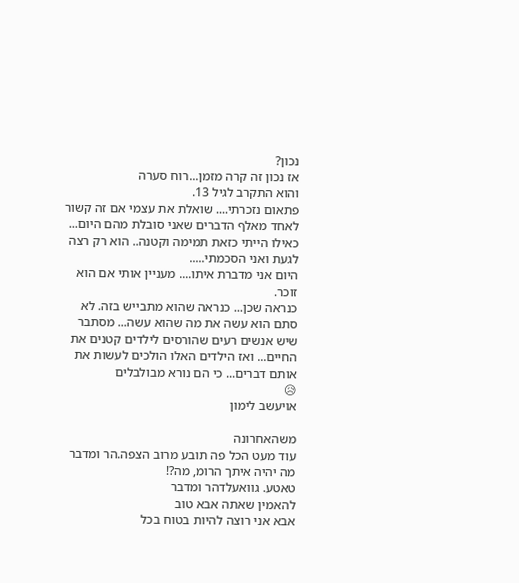נכון?
אז נכון זה קרה מזמן...רוח סערה
והוא התקרב לגיל 13.
פתאום נזכרתי.... שואלת את עצמי אם זה קשור לאחד מאלף הדברים שאני סובלת מהם היום...
כאילו הייתי כזאת תמימה וקטנה.. הוא רק רצה לגעת ואני הסכמתי.....
היום אני מדברת איתו.... מעניין אותי אם הוא זוכר.
כנראה שכן... כנראה שהוא מתבייש בזה. לא סתם הוא עשה את מה שהוא עשה... מסתבר שיש אנשים רעים שהורסים לילדים קטנים את החיים... ואז הילדים האלו הולכים לעשות את אותם דברים... כי הם נורא מבולבלים
😥
אויעשב לימון

משהאחרונה
עוד מעט הכל פה תובע מרוב הצפה.הר ומדבר
מה יהיה איתך הרומ, מה?!
טאטע. גוואעלדהר ומדבר
להאמין שאתה אבא טוב
אבא אני רוצה להיות בטוח בכל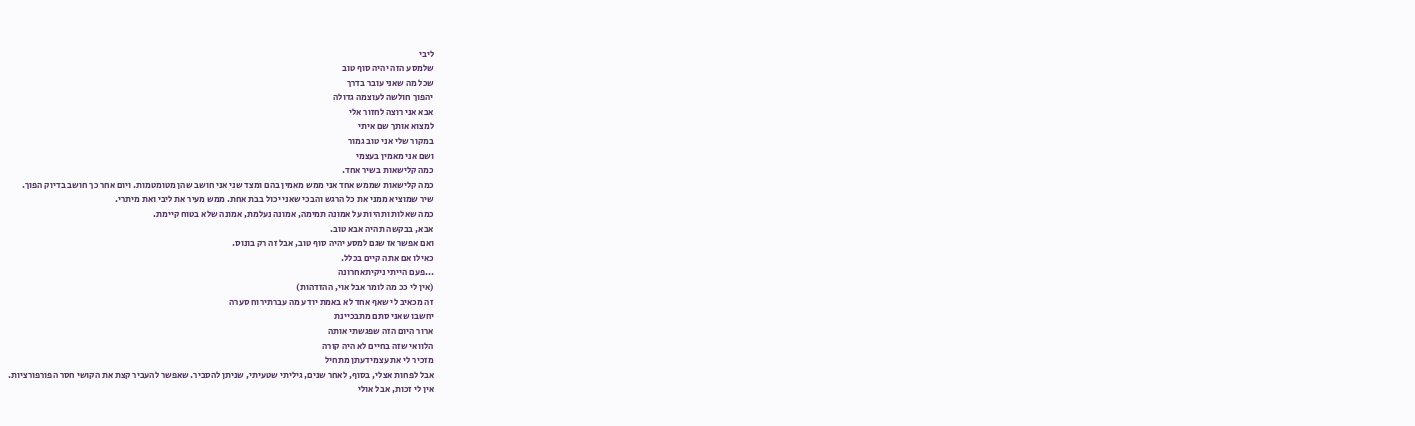ליבי
שלמסע הזה יהיה סוף טוב
שכל מה שאני עובר בדרך
יהפוך חולשה לעוצמה גדולה
אבא אני רוצה לחזור אלי
למצוא אותך שם איתי
במקור שלי אני טוב גמור
ושם אני מאמין בעצמי
כמה קלישאות בשיר אחד.
כמה קלישאות שממש אחד אני ממש מאמין בהם ומצד שני אני חושב שהן מטומטמות. ויום אחר כך חושב בדיוק הפוך.
שיר שמוציא ממני את כל הרגש והבכי שאני יכול בבת אחת. ממש מעיר את ליבי ואת מיתרי.
כמה שאלות ותהיות על אמונה תמימה, אמונה נעלמת, אמונה שלא בטוח קיימת.
אבא, בבקשה תהיה אבא טוב.
ואם אפשר אז שגם למסע יהיה סוף טוב, אבל זה רק בונוס.
כאילו אם אתה קיים בכלל.
...פעם הייתי ניקיתאחרונה
(אין לי ככ מה לומר אבל אוי, ההזדהות)
זה מכאיב לי שאף אחד לא באמת יודע מה עברתירוח סערה
יחשבו שאני סתם מתבכיינת
ארור היום הזה שפגשתי אותה
הלוואי שזה בחיים לא היה קורה
מזכיר לי את עצמידעתן מתחיל
אבל לפחות אצלי, בסוף, לאחר שנים, גיליתי שטעיתי, שניתן להסביר. שאפשר להעביר קצת את הקושי חסר הפורפורציות.
אין לי זכות, אבל אולי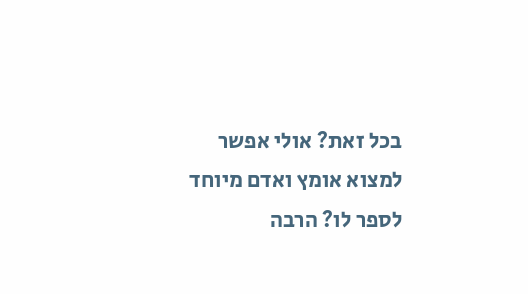בכל זאת? אולי אפשר למצוא אומץ ואדם מיוחד לספר לו? הרבה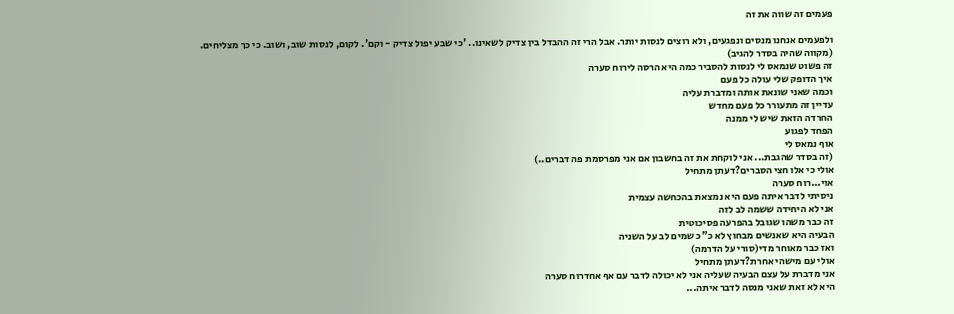פעמים זה שווה את זה

ולפעמים אנחנו מנסים ונפגעים, ולא רוצים לנסות יותר. אבל הרי זה ההבדל בין צדיק לשאינו.. 'כי שבע יפול צדיק - וקם'. לקום, לנסות שוב, ושוב. כי כך מצליחים.
(מקווה שהיה בסדר להגיב)
זה פשוט שנמאס לי לנסות להסביר כמה היא הרסה לירוח סערה
איך הדופק שלי עולה כל פעם
וכמה שאני שונאת אותה ומדברת עליה
עדיין זה מתעורר כל פעם מחדש
החרדה הזאת שיש לי ממנה
הפחד לפגוע
אוף נמאס לי
(זה בסדר שהגבת... אני לוקחת את זה בחשבון אם אני מפרסמת פה דברים..)
אולי כי אלו חצי הסברים?דעתן מתחיל
אוי...רוח סערה
ניסיתי לדבר איתה פעם היא נמצאת בהכחשה עצמית
אני לא היחידה ששמה לב לזה
זה כבר משהו שגובל בהפרעה פסיכוטית
הבעיה היא שאנשים מבחוץ לא כ"כ שמים לב על השניה
ואז כבר מאוחר מדי(סורי על הדרמה)
אולי עם מישהי אחרת?דעתן מתחיל
אני מדברת על עצם הבעיה שעליה אני לא יכולה לדבר עם אף אחדרוח סערה
היא לא זאת שאני מנסה לדבר איתה...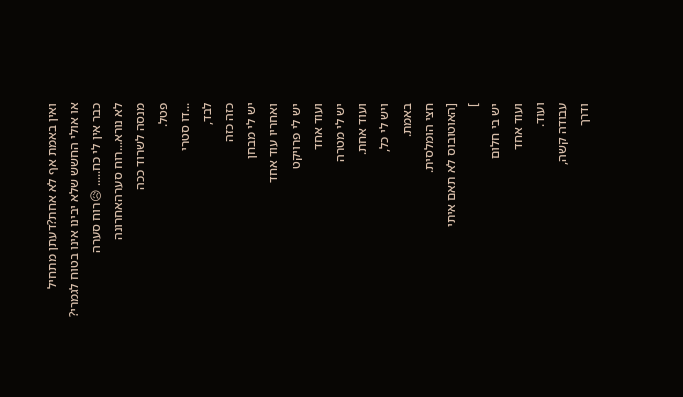ואין באמת אף לא אחת?דעתן מתחיל
או אולי החשש שלא יבינו אינו בטוח לגמרי?
כבר אין לי כח..... 😥רוח סערה
לא נורא...רוח סערהאחרונה
מנסה לשרוד ככה
פטל.
...דו סטרי
לבד,
כזה כזה
יש לי מבחן
ואחריו עוד אחד
יש לי פרויקט
ועוד אחד
יש לי מטרה
ועוד אחת.
ויש לי כל,
באמת.
חצי הומלסית.
[האוטובוס לא תאם איתי
]
יש בי חלום
ועוד אחד
ועוד.
עבודה קשה,
ודרך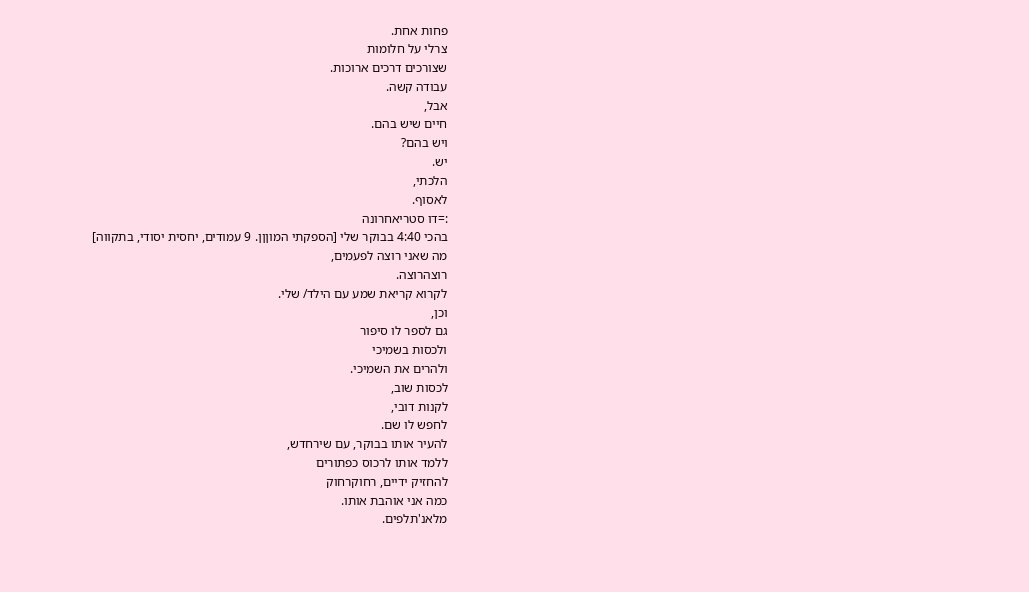פחות אחת.
צרלי על חלומות
שצורכים דרכים ארוכות.
עבודה קשה.
אבל,
חיים שיש בהם.
ויש בהם?
יש.
הלכתי,
לאסוף.
:=דו סטריאחרונה
בהכי 4:40 בבוקר שלי [הספקתי המוןןן. 9 עמודים, יחסית יסודי, בתקווה]
מה שאני רוצה לפעמים,
רוצהרוצה.
לקרוא קריאת שמע עם הילד/ שלי.
וכן,
גם לספר לו סיפור
ולכסות בשמיכי
ולהרים את השמיכי.
לכסות שוב,
לקנות דובי,
לחפש לו שם.
להעיר אותו בבוקר, עם שירחדש,
ללמד אותו לרכוס כפתורים
להחזיק ידיים, רחוקרחוק
כמה אני אוהבת אותו.
מלאנ'תלפים.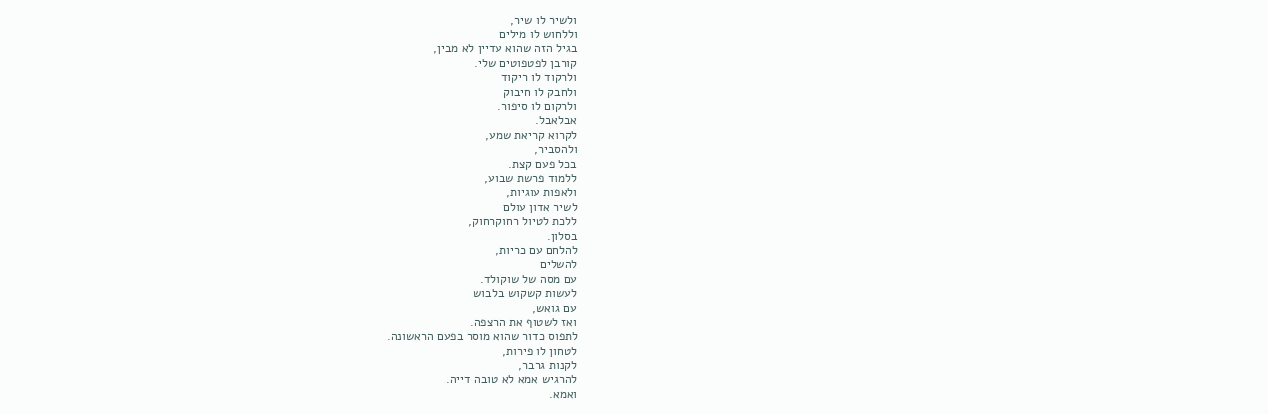ולשיר לו שיר,
וללחוש לו מילים
בגיל הזה שהוא עדיין לא מבין,
קורבן לפטפוטים שלי.
ולרקוד לו ריקוד
ולחבק לו חיבוק
ולרקום לו סיפור.
אבלאבל.
לקרוא קריאת שמע,
ולהסביר,
בכל פעם קצת.
ללמוד פרשת שבוע,
ולאפות עוגיות,
לשיר אדון עולם
ללכת לטיול רחוקרחוק,
בסלון.
להלחם עם כריות,
להשלים
עם מסה של שוקולד.
לעשות קשקוש בלבוש
עם גואש,
ואז לשטוף את הרצפה.
לתפוס כדור שהוא מוסר בפעם הראשונה.
לטחון לו פירות,
לקנות גרבר,
להרגיש אמא לא טובה דייה.
ואמא.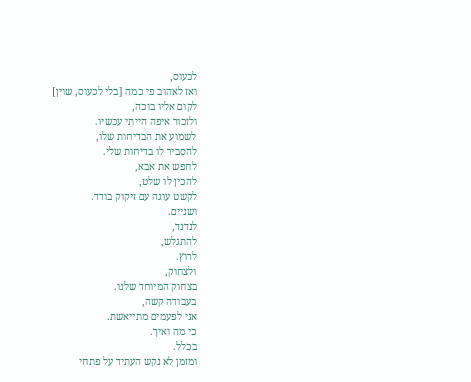לכעוס,
ואז לאהוב פי כמה [בלי לכעוס, שוין]
לקום אליו בוכה,
ולזכור איפה הייתי עכשיו.
לשמוע את הבדיחות שלו,
להסביר לו בדיחות שלי.
לחפש את אבא,
להכין לו שלט,
לקשט עוגה עם זיקוק בודד.
ושניים.
לנדנד,
להתגלש,
לרוץ.
ולצחוק,
בצחוק המיוחד שלנו.
בעבודה קשה,
אני לפעמים מתייאשת.
כי מה ואיך.
בכלל.
ומזמן לא נקש העתיד על פתחי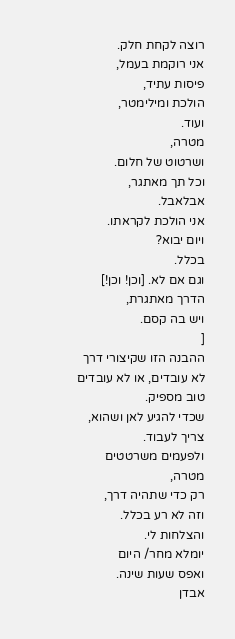רוצה לקחת חלק.
אני רוקמת בעמל,
פיסות עתיד,
הולכת ומילימטר,
ועוד.
מטרה,
ושרטוט של חלום.
וכל תך מאתגר,
אבלאבל.
אני הולכת לקראתו.
ויום יבוא?
בכלל.
וגם אם לא. [וכן! וכן!]
הדרך מאתגרת,
ויש בה קסם.
[
ההבנה הזו שקיצורי דרך לא עובדים, או לא עובדים טוב מספיק.
שכדי להגיע לאן ושהוא, צריך לעבוד.
ולפעמים משרטטים מטרה,
רק כדי שתהיה דרך,
וזה לא רע בכלל.
והצלחות לי.
יומלא מחר/ היום
ואפס שעות שינה.
אבדן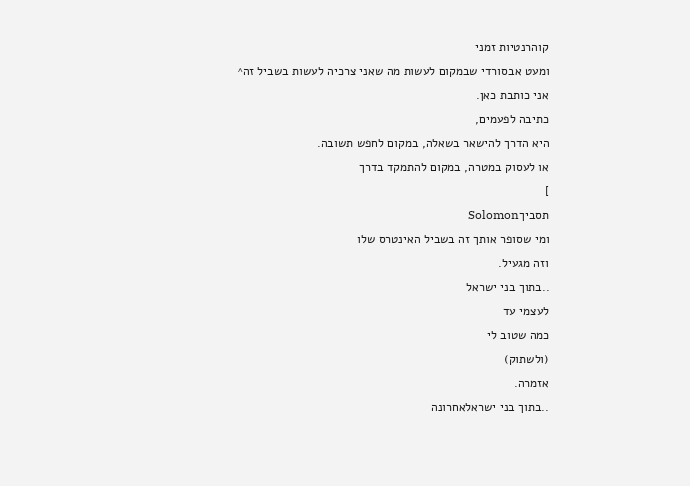קוהרנטיות זמני
ומעט אבסורדי שבמקום לעשות מה שאני צרכיה לעשות בשביל זה^
אני כותבת כאן.
כתיבה לפעמים,
היא הדרך להישאר בשאלה, במקום לחפש תשובה.
או לעסוק במטרה, במקום להתמקד בדרך
]
תסביךSolomon
ומי שסופר אותך זה בשביל האינטרס שלו
וזה מגעיל.
..בתוך בני ישראל
לעצמי עד
כמה שטוב לי
(ולשתוק)
אזמרה.
..בתוך בני ישראלאחרונה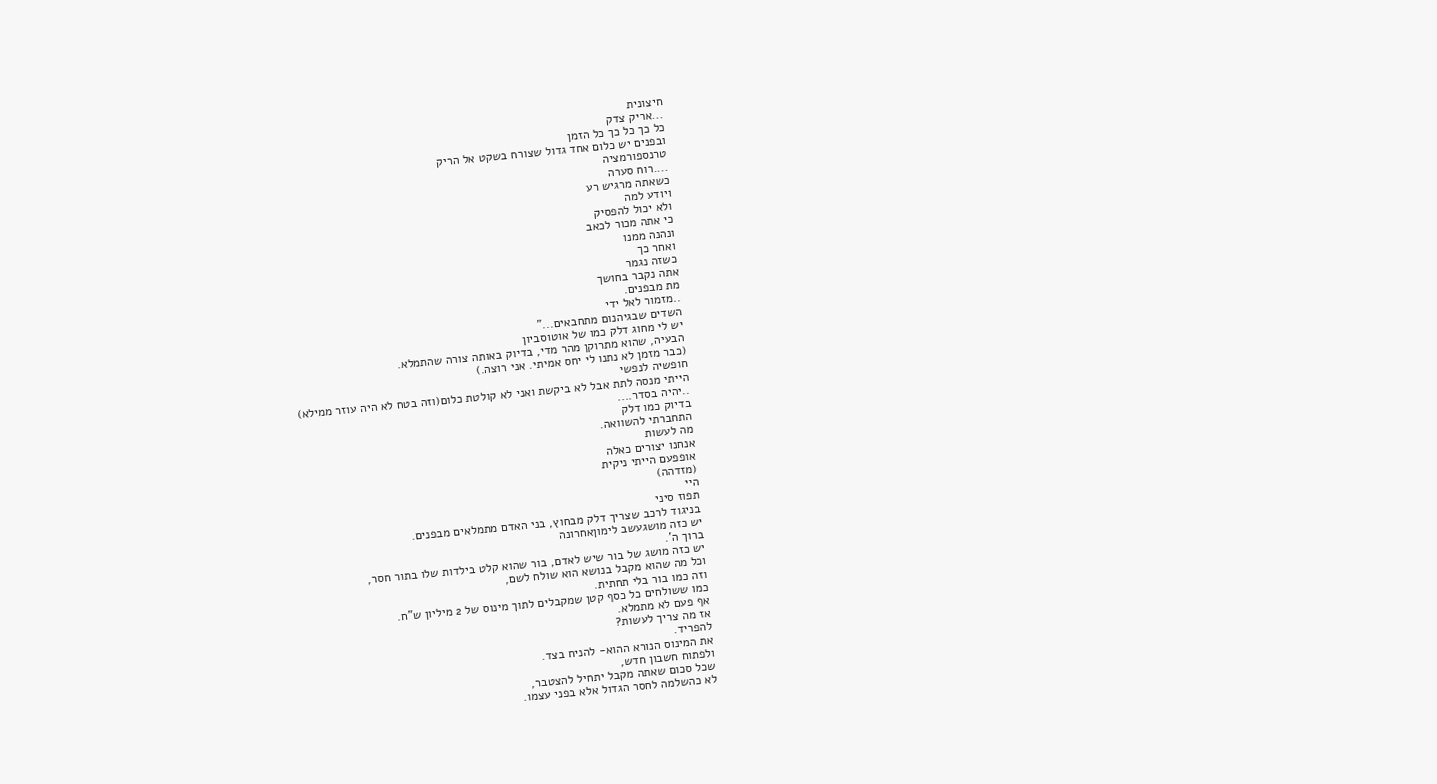חיצונית
...אריק צדק
כל כך כל כך כל הזמן
ובפנים יש כלום אחד גדול שצורח בשקט אל הריק
טרנספורמציה
....רוח סערה
כשאתה מרגיש רע
ויודע למה
ולא יכול להפסיק
כי אתה מכור לכאב
ונהנה ממנו
ואחר כך
כשזה נגמר
אתה נקבר בחושך
מת מבפנים.
..מזמור לאל ידי
השדים שבגיהנום מתחבאים..."
יש לי מחוג דלק כמו של אוטוסביון
הבעיה, שהוא מתרוקן מהר מדי, בדיוק באותה צורה שהתמלא.
(כבר מזמן לא נתנו לי יחס אמיתי. אני רוצה.)
חופשיה לנפשי
הייתי מנסה לתת אבל לא ביקשת ואני לא קולטת כלום(וזה בטח לא היה עוזר ממילא)
..יהיה בסדר....
בדיוק כמו דלק
התחברתי להשוואה.
מה לעשות
אנחנו יצורים כאלה
אופפעם הייתי ניקית
(מזדהה)
היי
תפוז סיני
בניגוד לרכב שצריך דלק מבחוץ, בני האדם מתמלאים מבפנים.
יש כזה מושגעשב לימוןאחרונה
ברוך ה'.
יש כזה מושג של בור שיש לאדם, בור שהוא קלט בילדות שלו בתור חסר,
וכל מה שהוא מקבל בנושא הוא שולח לשם,
וזה כמו בור בלי תחתית.
כמו ששולחים כל כסף קטן שמקבלים לתוך מינוס של 2 מיליון ש"ח.
אף פעם לא מתמלא.
אז מה צריך לעשות?
להפריד.
את המינוס הנורא ההוא- להניח בצד.
ולפתוח חשבון חדש,
שכל סכום שאתה מקבל יתחיל להצטבר,
לא כהשלמה לחסר הגדול אלא בפני עצמו.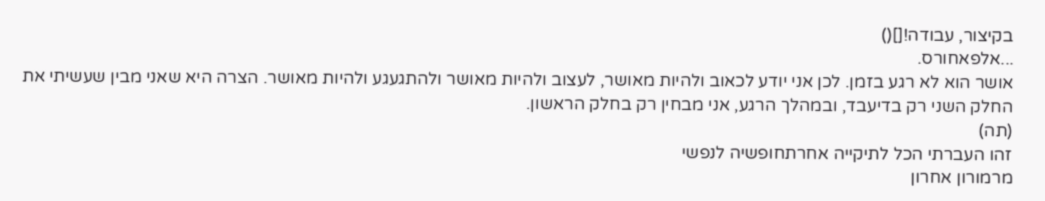בקיצור, עבודה![]()
...אלפאחורס.
אושר הוא לא רגע בזמן. לכן אני יודע לכאוב ולהיות מאושר, לעצוב ולהיות מאושר ולהתגעגע ולהיות מאושר. הצרה היא שאני מבין שעשיתי את החלק השני רק בדיעבד, ובמהלך הרגע, אני מבחין רק בחלק הראשון.
(תה)
זהו העברתי הכל לתיקייה אחרתחופשיה לנפשי
מרמורון אחרון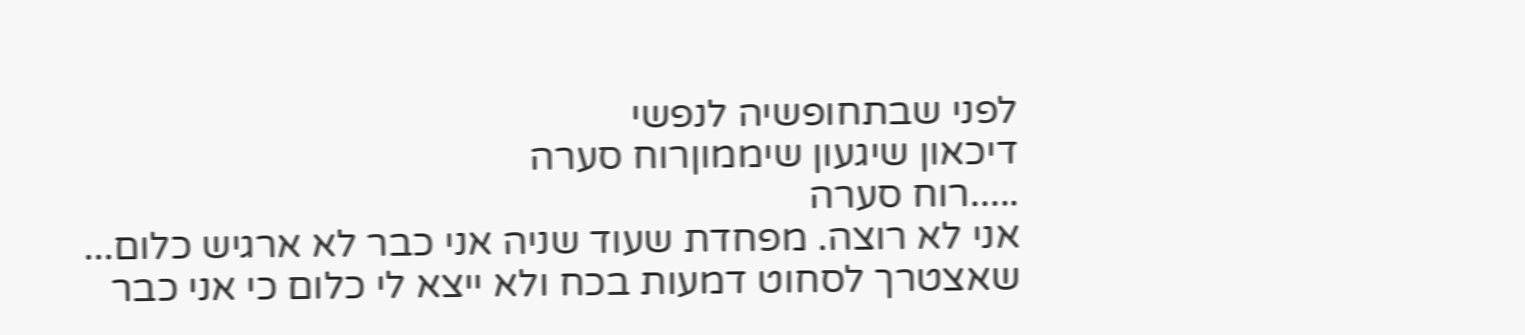לפני שבתחופשיה לנפשי
דיכאון שיגעון שיממוןרוח סערה
.....רוח סערה
אני לא רוצה. מפחדת שעוד שניה אני כבר לא ארגיש כלום... שאצטרך לסחוט דמעות בכח ולא ייצא לי כלום כי אני כבר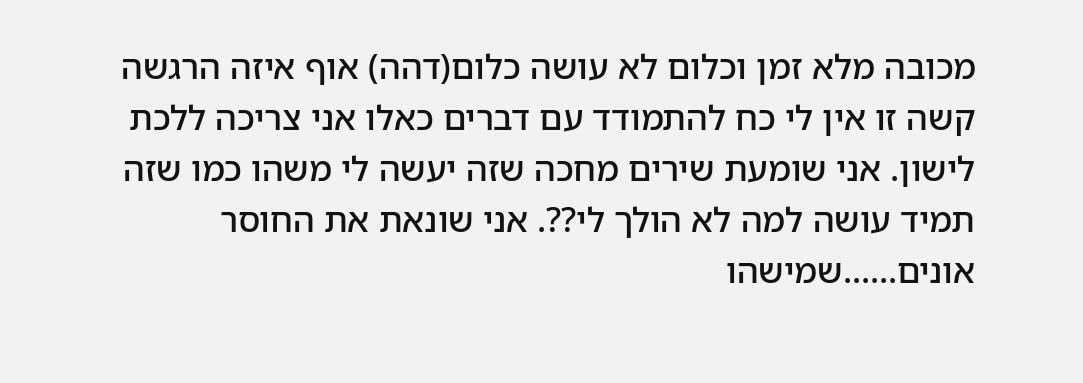מכובה מלא זמן וכלום לא עושה כלום(דהה) אוף איזה הרגשה קשה זו אין לי כח להתמודד עם דברים כאלו אני צריכה ללכת לישון. אני שומעת שירים מחכה שזה יעשה לי משהו כמו שזה תמיד עושה למה לא הולך לי??. אני שונאת את החוסר אונים......שמישהו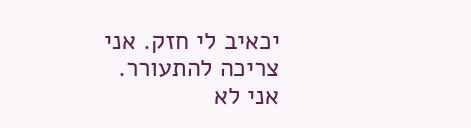יכאיב לי חזק. אני צריכה להתעורר.
אני לא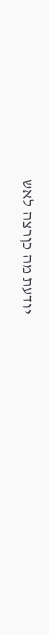יודעת מה כןרצה לאש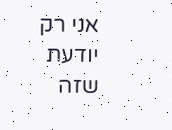אני רק יודעת שזה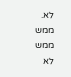לא. ממש ממש לא